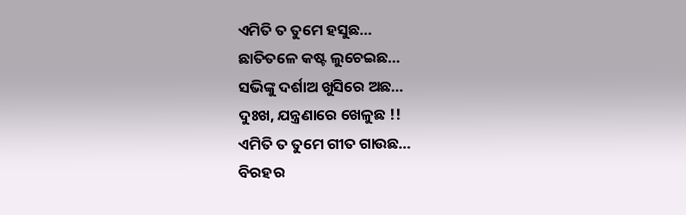ଏମିତି ତ ତୁମେ ହସୁଛ…
ଛାତିତଳେ କଷ୍ଟ ଲୁଚେଇଛ…
ସଭିଙ୍କୁ ଦର୍ଶାଅ ଖୁସିରେ ଅଛ…
ଦୁଃଖ, ଯନ୍ତ୍ରଣାରେ ଖେଳୁଛ !!
ଏମିତି ତ ତୁମେ ଗୀତ ଗାଉଛ…
ବିରହର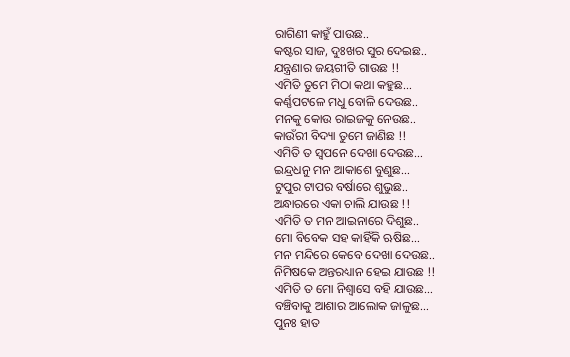ରାଗିଣୀ କାହୁଁ ପାଉଛ..
କଷ୍ଟର ସାଜ, ଦୁଃଖର ସୁର ଦେଇଛ..
ଯନ୍ତ୍ରଣାର ଜୟଗୀତି ଗାଉଛ !!
ଏମିତି ତୁମେ ମିଠା କଥା କହୁଛ…
କର୍ଣ୍ଣପଟଳେ ମଧୁ ବୋଳି ଦେଉଛ..
ମନକୁ କୋଉ ରାଇଜକୁ ନେଉଛ..
କାଉଁରୀ ବିଦ୍ୟା ତୁମେ ଜାଣିଛ !!
ଏମିତି ତ ସ୍ୱପନେ ଦେଖା ଦେଉଛ…
ଇନ୍ଦ୍ରଧନୁ ମନ ଆକାଶେ ବୁଣୁଛ…
ଟୁପୁର ଟାପର ବର୍ଷାରେ ଶୁଭୁଛ..
ଅନ୍ଧାରରେ ଏକା ଚାଲି ଯାଉଛ !!
ଏମିତି ତ ମନ ଆଇନାରେ ଦିଶୁଛ..
ମୋ ବିବେକ ସହ କାହିଁକି ଋଷିଛ…
ମନ ମନ୍ଦିରେ କେବେ ଦେଖା ଦେଉଛ..
ନିମିଷକେ ଅନ୍ତରଧ୍ୟାନ ହେଇ ଯାଉଛ !!
ଏମିତି ତ ମୋ ନିଶ୍ୱାସେ ବହି ଯାଉଛ…
ବଞ୍ଚିବାକୁ ଆଶାର ଆଲୋକ ଜାଳୁଛ…
ପୁନଃ ହାତ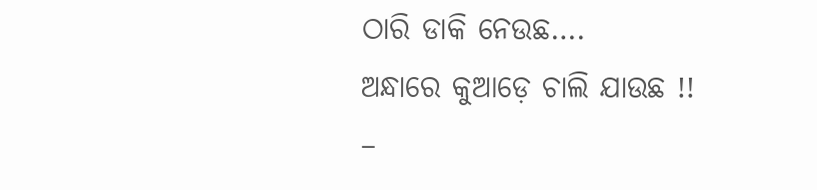ଠାରି ଡାକି ନେଉଛ….
ଅନ୍ଧାରେ କୁଆଡ଼େ ଚାଲି ଯାଉଛ !!
–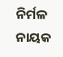ନିର୍ମଳ ନାୟକ